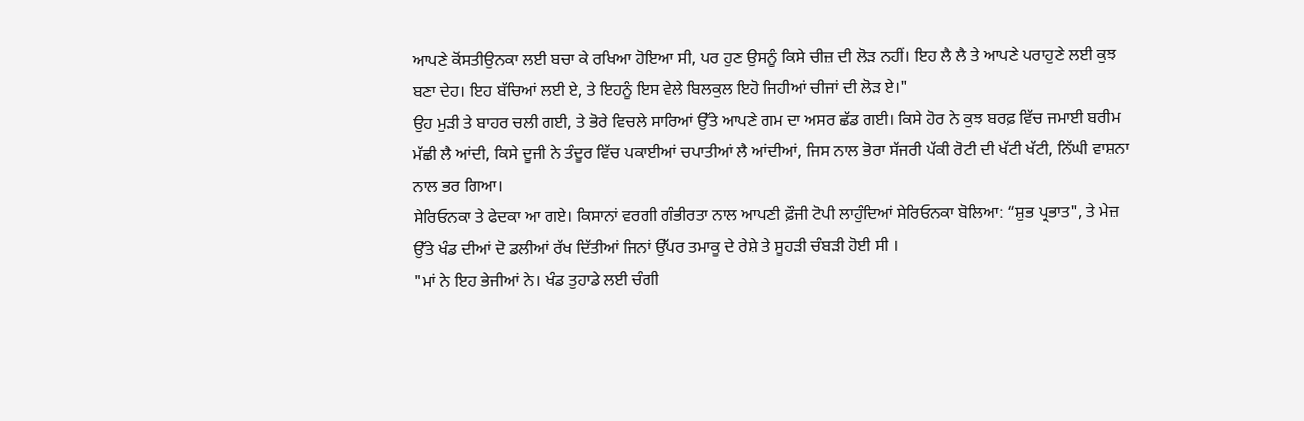ਆਪਣੇ ਕੋਂਸਤੀਉਨਕਾ ਲਈ ਬਚਾ ਕੇ ਰਖਿਆ ਹੋਇਆ ਸੀ, ਪਰ ਹੁਣ ਉਸਨੂੰ ਕਿਸੇ ਚੀਜ਼ ਦੀ ਲੋੜ ਨਹੀਂ। ਇਹ ਲੈ ਲੈ ਤੇ ਆਪਣੇ ਪਰਾਹੁਣੇ ਲਈ ਕੁਝ ਬਣਾ ਦੇਹ। ਇਹ ਬੱਚਿਆਂ ਲਈ ਏ, ਤੇ ਇਹਨੂੰ ਇਸ ਵੇਲੇ ਬਿਲਕੁਲ ਇਹੋ ਜਿਹੀਆਂ ਚੀਜਾਂ ਦੀ ਲੋੜ ਏ।"
ਉਹ ਮੁੜੀ ਤੇ ਬਾਹਰ ਚਲੀ ਗਈ, ਤੇ ਭੋਰੇ ਵਿਚਲੇ ਸਾਰਿਆਂ ਉੱਤੇ ਆਪਣੇ ਗਮ ਦਾ ਅਸਰ ਛੱਡ ਗਈ। ਕਿਸੇ ਹੋਰ ਨੇ ਕੁਝ ਬਰਫ਼ ਵਿੱਚ ਜਮਾਈ ਬਰੀਮ ਮੱਛੀ ਲੈ ਆਂਦੀ, ਕਿਸੇ ਦੂਜੀ ਨੇ ਤੰਦੂਰ ਵਿੱਚ ਪਕਾਈਆਂ ਚਪਾਤੀਆਂ ਲੈ ਆਂਦੀਆਂ, ਜਿਸ ਨਾਲ ਭੋਰਾ ਸੱਜਰੀ ਪੱਕੀ ਰੋਟੀ ਦੀ ਖੱਟੀ ਖੱਟੀ, ਨਿੱਘੀ ਵਾਸ਼ਨਾ ਨਾਲ ਭਰ ਗਿਆ।
ਸੇਰਿਓਨਕਾ ਤੇ ਫੇਦਕਾ ਆ ਗਏ। ਕਿਸਾਨਾਂ ਵਰਗੀ ਗੰਭੀਰਤਾ ਨਾਲ ਆਪਣੀ ਫ਼ੌਜੀ ਟੋਪੀ ਲਾਹੁੰਦਿਆਂ ਸੇਰਿਓਨਕਾ ਬੋਲਿਆ: “ਸ਼ੁਭ ਪ੍ਰਭਾਤ", ਤੇ ਮੇਜ਼ ਉੱਤੇ ਖੰਡ ਦੀਆਂ ਦੋ ਡਲੀਆਂ ਰੱਖ ਦਿੱਤੀਆਂ ਜਿਨਾਂ ਉੱਪਰ ਤਮਾਕੂ ਦੇ ਰੇਸ਼ੇ ਤੇ ਸੂਹੜੀ ਚੰਬੜੀ ਹੋਈ ਸੀ ।
"ਮਾਂ ਨੇ ਇਹ ਭੇਜੀਆਂ ਨੇ। ਖੰਡ ਤੁਹਾਡੇ ਲਈ ਚੰਗੀ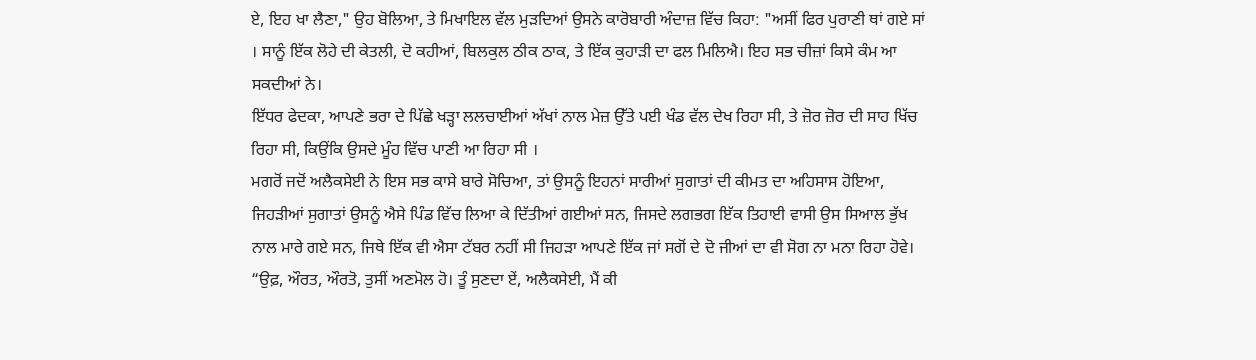ਏ, ਇਹ ਖਾ ਲੈਣਾ," ਉਹ ਬੋਲਿਆ, ਤੇ ਮਿਖਾਇਲ ਵੱਲ ਮੁੜਦਿਆਂ ਉਸਨੇ ਕਾਰੋਬਾਰੀ ਅੰਦਾਜ਼ ਵਿੱਚ ਕਿਹਾ: "ਅਸੀਂ ਫਿਰ ਪੁਰਾਣੀ ਥਾਂ ਗਏ ਸਾਂ । ਸਾਨੂੰ ਇੱਕ ਲੋਹੇ ਦੀ ਕੇਤਲੀ, ਦੋ ਕਹੀਆਂ, ਬਿਲਕੁਲ ਠੀਕ ਠਾਕ, ਤੇ ਇੱਕ ਕੁਹਾੜੀ ਦਾ ਫਲ ਮਿਲਿਐ। ਇਹ ਸਭ ਚੀਜ਼ਾਂ ਕਿਸੇ ਕੰਮ ਆ ਸਕਦੀਆਂ ਨੇ।
ਇੱਧਰ ਫੇਦਕਾ, ਆਪਣੇ ਭਰਾ ਦੇ ਪਿੱਛੇ ਖੜ੍ਹਾ ਲਲਚਾਈਆਂ ਅੱਖਾਂ ਨਾਲ ਮੇਜ਼ ਉੱਤੇ ਪਈ ਖੰਡ ਵੱਲ ਦੇਖ ਰਿਹਾ ਸੀ, ਤੇ ਜ਼ੋਰ ਜ਼ੋਰ ਦੀ ਸਾਹ ਖਿੱਚ ਰਿਹਾ ਸੀ, ਕਿਉਂਕਿ ਉਸਦੇ ਮੂੰਹ ਵਿੱਚ ਪਾਣੀ ਆ ਰਿਹਾ ਸੀ ।
ਮਗਰੋਂ ਜਦੋਂ ਅਲੈਕਸੇਈ ਨੇ ਇਸ ਸਭ ਕਾਸੇ ਬਾਰੇ ਸੋਚਿਆ, ਤਾਂ ਉਸਨੂੰ ਇਹਨਾਂ ਸਾਰੀਆਂ ਸੁਗਾਤਾਂ ਦੀ ਕੀਮਤ ਦਾ ਅਹਿਸਾਸ ਹੋਇਆ, ਜਿਹੜੀਆਂ ਸੁਗਾਤਾਂ ਉਸਨੂੰ ਐਸੇ ਪਿੰਡ ਵਿੱਚ ਲਿਆ ਕੇ ਦਿੱਤੀਆਂ ਗਈਆਂ ਸਨ, ਜਿਸਦੇ ਲਗਭਗ ਇੱਕ ਤਿਹਾਈ ਵਾਸੀ ਉਸ ਸਿਆਲ ਭੁੱਖ ਨਾਲ ਮਾਰੇ ਗਏ ਸਨ, ਜਿਥੇ ਇੱਕ ਵੀ ਐਸਾ ਟੱਬਰ ਨਹੀਂ ਸੀ ਜਿਹੜਾ ਆਪਣੇ ਇੱਕ ਜਾਂ ਸਗੋਂ ਦੇ ਦੋ ਜੀਆਂ ਦਾ ਵੀ ਸੋਗ ਨਾ ਮਨਾ ਰਿਹਾ ਹੋਵੇ।
“ਉਫ਼, ਔਰਤ, ਔਰਤੋ, ਤੁਸੀਂ ਅਣਮੋਲ ਹੋ। ਤੂੰ ਸੁਣਦਾ ਏਂ, ਅਲੈਕਸੇਈ, ਮੈਂ ਕੀ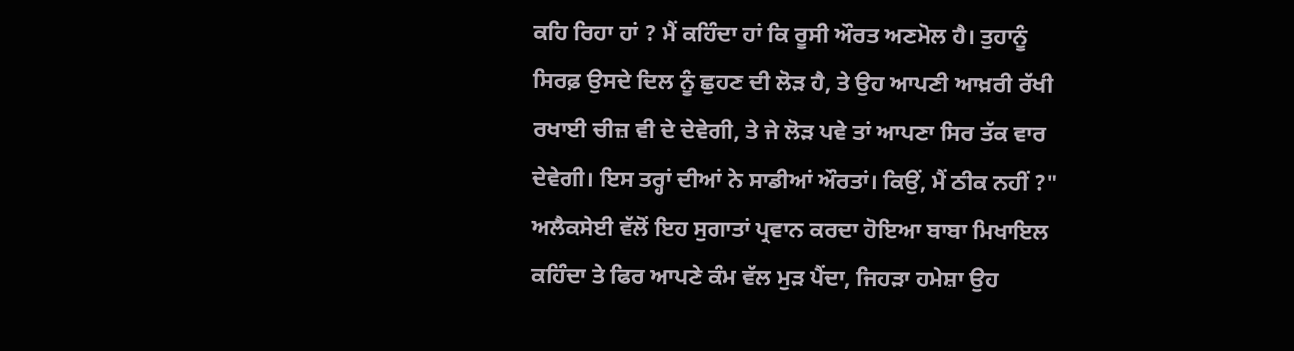ਕਹਿ ਰਿਹਾ ਹਾਂ ? ਮੈਂ ਕਹਿੰਦਾ ਹਾਂ ਕਿ ਰੂਸੀ ਔਰਤ ਅਣਮੋਲ ਹੈ। ਤੁਹਾਨੂੰ ਸਿਰਫ਼ ਉਸਦੇ ਦਿਲ ਨੂੰ ਛੁਹਣ ਦੀ ਲੋੜ ਹੈ, ਤੇ ਉਹ ਆਪਣੀ ਆਖ਼ਰੀ ਰੱਖੀ ਰਖਾਈ ਚੀਜ਼ ਵੀ ਦੇ ਦੇਵੇਗੀ, ਤੇ ਜੇ ਲੋੜ ਪਵੇ ਤਾਂ ਆਪਣਾ ਸਿਰ ਤੱਕ ਵਾਰ ਦੇਵੇਗੀ। ਇਸ ਤਰ੍ਹਾਂ ਦੀਆਂ ਨੇ ਸਾਡੀਆਂ ਔਰਤਾਂ। ਕਿਉਂ, ਮੈਂ ਠੀਕ ਨਹੀਂ ?" ਅਲੈਕਸੇਈ ਵੱਲੋਂ ਇਹ ਸੁਗਾਤਾਂ ਪ੍ਰਵਾਨ ਕਰਦਾ ਹੋਇਆ ਬਾਬਾ ਮਿਖਾਇਲ ਕਹਿੰਦਾ ਤੇ ਫਿਰ ਆਪਣੇ ਕੰਮ ਵੱਲ ਮੁੜ ਪੈਂਦਾ, ਜਿਹੜਾ ਹਮੇਸ਼ਾ ਉਹ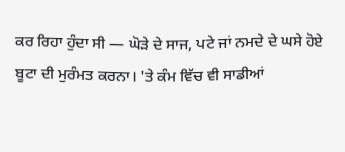ਕਰ ਰਿਹਾ ਹੁੰਦਾ ਸੀ — ਘੋੜੇ ਦੇ ਸਾਜ, ਪਟੇ ਜਾਂ ਨਮਦੇ ਦੇ ਘਸੇ ਹੋਏ ਬੂਟਾ ਦੀ ਮੁਰੰਮਤ ਕਰਨਾ। 'ਤੇ ਕੰਮ ਵਿੱਚ ਵੀ ਸਾਡੀਆਂ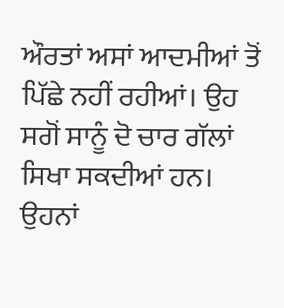ਔਰਤਾਂ ਅਸਾਂ ਆਦਮੀਆਂ ਤੋਂ ਪਿੱਛੇ ਨਹੀਂ ਰਹੀਆਂ। ਉਹ ਸਗੋਂ ਸਾਨੂੰ ਦੋ ਚਾਰ ਗੱਲਾਂ ਸਿਖਾ ਸਕਦੀਆਂ ਹਨ। ਉਹਨਾਂ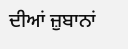ਦੀਆਂ ਜ਼ੁਬਾਨਾਂ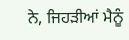ਨੇ, ਜਿਹੜੀਆਂ ਮੈਨੂੰ